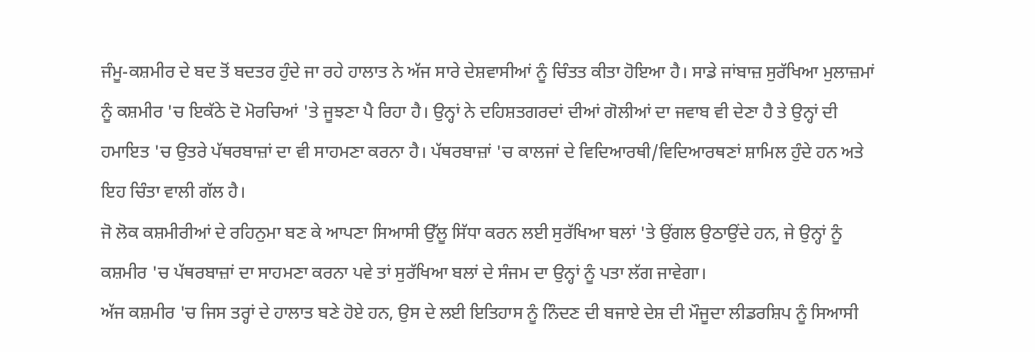ਜੰਮੂ-ਕਸ਼ਮੀਰ ਦੇ ਬਦ ਤੋਂ ਬਦਤਰ ਹੁੰਦੇ ਜਾ ਰਹੇ ਹਾਲਾਤ ਨੇ ਅੱਜ ਸਾਰੇ ਦੇਸ਼ਵਾਸੀਆਂ ਨੂੰ ਚਿੰਤਤ ਕੀਤਾ ਹੋਇਆ ਹੈ। ਸਾਡੇ ਜਾਂਬਾਜ਼ ਸੁਰੱਖਿਆ ਮੁਲਾਜ਼ਮਾਂ ਨੂੰ ਕਸ਼ਮੀਰ 'ਚ ਇਕੱਠੇ ਦੋ ਮੋਰਚਿਆਂ 'ਤੇ ਜੂਝਣਾ ਪੈ ਰਿਹਾ ਹੈ। ਉਨ੍ਹਾਂ ਨੇ ਦਹਿਸ਼ਤਗਰਦਾਂ ਦੀਆਂ ਗੋਲੀਆਂ ਦਾ ਜਵਾਬ ਵੀ ਦੇਣਾ ਹੈ ਤੇ ਉਨ੍ਹਾਂ ਦੀ ਹਮਾਇਤ 'ਚ ਉਤਰੇ ਪੱਥਰਬਾਜ਼ਾਂ ਦਾ ਵੀ ਸਾਹਮਣਾ ਕਰਨਾ ਹੈ। ਪੱਥਰਬਾਜ਼ਾਂ 'ਚ ਕਾਲਜਾਂ ਦੇ ਵਿਦਿਆਰਥੀ/ਵਿਦਿਆਰਥਣਾਂ ਸ਼ਾਮਿਲ ਹੁੰਦੇ ਹਨ ਅਤੇ ਇਹ ਚਿੰਤਾ ਵਾਲੀ ਗੱਲ ਹੈ।
ਜੋ ਲੋਕ ਕਸ਼ਮੀਰੀਆਂ ਦੇ ਰਹਿਨੁਮਾ ਬਣ ਕੇ ਆਪਣਾ ਸਿਆਸੀ ਉੱਲੂ ਸਿੱਧਾ ਕਰਨ ਲਈ ਸੁਰੱਖਿਆ ਬਲਾਂ 'ਤੇ ਉਂਗਲ ਉਠਾਉਂਦੇ ਹਨ, ਜੇ ਉਨ੍ਹਾਂ ਨੂੰ ਕਸ਼ਮੀਰ 'ਚ ਪੱਥਰਬਾਜ਼ਾਂ ਦਾ ਸਾਹਮਣਾ ਕਰਨਾ ਪਵੇ ਤਾਂ ਸੁਰੱਖਿਆ ਬਲਾਂ ਦੇ ਸੰਜਮ ਦਾ ਉਨ੍ਹਾਂ ਨੂੰ ਪਤਾ ਲੱਗ ਜਾਵੇਗਾ।
ਅੱਜ ਕਸ਼ਮੀਰ 'ਚ ਜਿਸ ਤਰ੍ਹਾਂ ਦੇ ਹਾਲਾਤ ਬਣੇ ਹੋਏ ਹਨ, ਉਸ ਦੇ ਲਈ ਇਤਿਹਾਸ ਨੂੰ ਨਿੰਦਣ ਦੀ ਬਜਾਏ ਦੇਸ਼ ਦੀ ਮੌਜੂਦਾ ਲੀਡਰਸ਼ਿਪ ਨੂੰ ਸਿਆਸੀ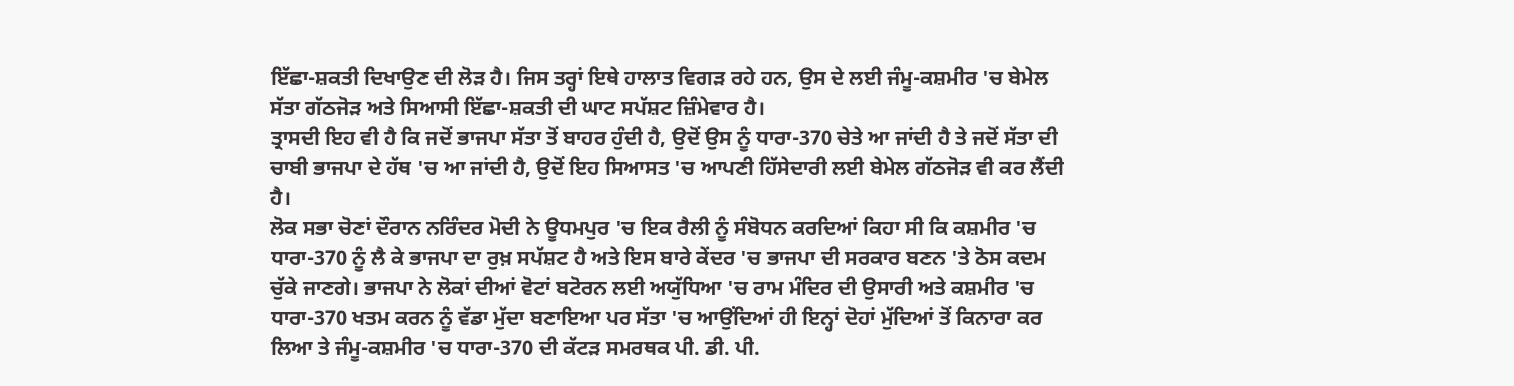ਇੱਛਾ-ਸ਼ਕਤੀ ਦਿਖਾਉਣ ਦੀ ਲੋੜ ਹੈ। ਜਿਸ ਤਰ੍ਹਾਂ ਇਥੇ ਹਾਲਾਤ ਵਿਗੜ ਰਹੇ ਹਨ, ਉਸ ਦੇ ਲਈ ਜੰਮੂ-ਕਸ਼ਮੀਰ 'ਚ ਬੇਮੇਲ ਸੱਤਾ ਗੱਠਜੋੜ ਅਤੇ ਸਿਆਸੀ ਇੱਛਾ-ਸ਼ਕਤੀ ਦੀ ਘਾਟ ਸਪੱਸ਼ਟ ਜ਼ਿੰਮੇਵਾਰ ਹੈ।
ਤ੍ਰਾਸਦੀ ਇਹ ਵੀ ਹੈ ਕਿ ਜਦੋਂ ਭਾਜਪਾ ਸੱਤਾ ਤੋਂ ਬਾਹਰ ਹੁੰਦੀ ਹੈ, ਉਦੋਂ ਉਸ ਨੂੰ ਧਾਰਾ-370 ਚੇਤੇ ਆ ਜਾਂਦੀ ਹੈ ਤੇ ਜਦੋਂ ਸੱਤਾ ਦੀ ਚਾਬੀ ਭਾਜਪਾ ਦੇ ਹੱਥ 'ਚ ਆ ਜਾਂਦੀ ਹੈ, ਉਦੋਂ ਇਹ ਸਿਆਸਤ 'ਚ ਆਪਣੀ ਹਿੱਸੇਦਾਰੀ ਲਈ ਬੇਮੇਲ ਗੱਠਜੋੜ ਵੀ ਕਰ ਲੈਂਦੀ ਹੈ।
ਲੋਕ ਸਭਾ ਚੋਣਾਂ ਦੌਰਾਨ ਨਰਿੰਦਰ ਮੋਦੀ ਨੇ ਊਧਮਪੁਰ 'ਚ ਇਕ ਰੈਲੀ ਨੂੰ ਸੰਬੋਧਨ ਕਰਦਿਆਂ ਕਿਹਾ ਸੀ ਕਿ ਕਸ਼ਮੀਰ 'ਚ ਧਾਰਾ-370 ਨੂੰ ਲੈ ਕੇ ਭਾਜਪਾ ਦਾ ਰੁਖ਼ ਸਪੱਸ਼ਟ ਹੈ ਅਤੇ ਇਸ ਬਾਰੇ ਕੇਂਦਰ 'ਚ ਭਾਜਪਾ ਦੀ ਸਰਕਾਰ ਬਣਨ 'ਤੇ ਠੋਸ ਕਦਮ ਚੁੱਕੇ ਜਾਣਗੇ। ਭਾਜਪਾ ਨੇ ਲੋਕਾਂ ਦੀਆਂ ਵੋਟਾਂ ਬਟੋਰਨ ਲਈ ਅਯੁੱਧਿਆ 'ਚ ਰਾਮ ਮੰਦਿਰ ਦੀ ਉਸਾਰੀ ਅਤੇ ਕਸ਼ਮੀਰ 'ਚ ਧਾਰਾ-370 ਖਤਮ ਕਰਨ ਨੂੰ ਵੱਡਾ ਮੁੱਦਾ ਬਣਾਇਆ ਪਰ ਸੱਤਾ 'ਚ ਆਉਂਦਿਆਂ ਹੀ ਇਨ੍ਹਾਂ ਦੋਹਾਂ ਮੁੱਦਿਆਂ ਤੋਂ ਕਿਨਾਰਾ ਕਰ ਲਿਆ ਤੇ ਜੰਮੂ-ਕਸ਼ਮੀਰ 'ਚ ਧਾਰਾ-370 ਦੀ ਕੱਟੜ ਸਮਰਥਕ ਪੀ. ਡੀ. ਪੀ.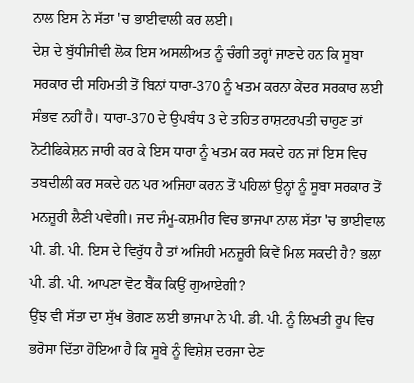ਨਾਲ ਇਸ ਨੇ ਸੱਤਾ 'ਚ ਭਾਈਵਾਲੀ ਕਰ ਲਈ।
ਦੇਸ਼ ਦੇ ਬੁੱਧੀਜੀਵੀ ਲੋਕ ਇਸ ਅਸਲੀਅਤ ਨੂੰ ਚੰਗੀ ਤਰ੍ਹਾਂ ਜਾਣਦੇ ਹਨ ਕਿ ਸੂਬਾ ਸਰਕਾਰ ਦੀ ਸਹਿਮਤੀ ਤੋਂ ਬਿਨਾਂ ਧਾਰਾ-370 ਨੂੰ ਖਤਮ ਕਰਨਾ ਕੇਂਦਰ ਸਰਕਾਰ ਲਈ ਸੰਭਵ ਨਹੀਂ ਹੈ। ਧਾਰਾ-370 ਦੇ ਉਪਬੰਧ 3 ਦੇ ਤਹਿਤ ਰਾਸ਼ਟਰਪਤੀ ਚਾਹੁਣ ਤਾਂ ਨੋਟੀਫਿਕੇਸ਼ਨ ਜਾਰੀ ਕਰ ਕੇ ਇਸ ਧਾਰਾ ਨੂੰ ਖਤਮ ਕਰ ਸਕਦੇ ਹਨ ਜਾਂ ਇਸ ਵਿਚ ਤਬਦੀਲੀ ਕਰ ਸਕਦੇ ਹਨ ਪਰ ਅਜਿਹਾ ਕਰਨ ਤੋਂ ਪਹਿਲਾਂ ਉਨ੍ਹਾਂ ਨੂੰ ਸੂਬਾ ਸਰਕਾਰ ਤੋਂ ਮਨਜ਼ੂਰੀ ਲੈਣੀ ਪਵੇਗੀ। ਜਦ ਜੰਮੂ-ਕਸ਼ਮੀਰ ਵਿਚ ਭਾਜਪਾ ਨਾਲ ਸੱਤਾ 'ਚ ਭਾਈਵਾਲ ਪੀ. ਡੀ. ਪੀ. ਇਸ ਦੇ ਵਿਰੁੱਧ ਹੈ ਤਾਂ ਅਜਿਹੀ ਮਨਜ਼ੂਰੀ ਕਿਵੇਂ ਮਿਲ ਸਕਦੀ ਹੈ? ਭਲਾ ਪੀ. ਡੀ. ਪੀ. ਆਪਣਾ ਵੋਟ ਬੈਂਕ ਕਿਉਂ ਗੁਆਏਗੀ?
ਉਂਝ ਵੀ ਸੱਤਾ ਦਾ ਸੁੱਖ ਭੋਗਣ ਲਈ ਭਾਜਪਾ ਨੇ ਪੀ. ਡੀ. ਪੀ. ਨੂੰ ਲਿਖਤੀ ਰੂਪ ਵਿਚ ਭਰੋਸਾ ਦਿੱਤਾ ਹੋਇਆ ਹੈ ਕਿ ਸੂਬੇ ਨੂੰ ਵਿਸ਼ੇਸ਼ ਦਰਜਾ ਦੇਣ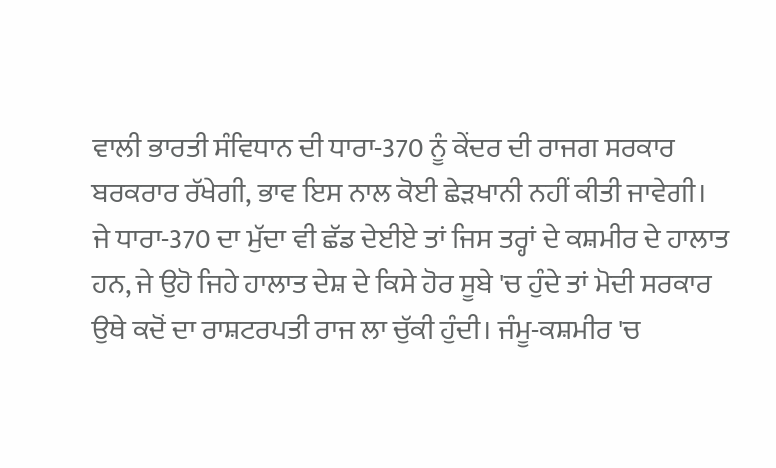ਵਾਲੀ ਭਾਰਤੀ ਸੰਵਿਧਾਨ ਦੀ ਧਾਰਾ-370 ਨੂੰ ਕੇਂਦਰ ਦੀ ਰਾਜਗ ਸਰਕਾਰ ਬਰਕਰਾਰ ਰੱਖੇਗੀ, ਭਾਵ ਇਸ ਨਾਲ ਕੋਈ ਛੇੜਖਾਨੀ ਨਹੀਂ ਕੀਤੀ ਜਾਵੇਗੀ।
ਜੇ ਧਾਰਾ-370 ਦਾ ਮੁੱਦਾ ਵੀ ਛੱਡ ਦੇਈਏ ਤਾਂ ਜਿਸ ਤਰ੍ਹਾਂ ਦੇ ਕਸ਼ਮੀਰ ਦੇ ਹਾਲਾਤ ਹਨ, ਜੇ ਉਹੋ ਜਿਹੇ ਹਾਲਾਤ ਦੇਸ਼ ਦੇ ਕਿਸੇ ਹੋਰ ਸੂਬੇ 'ਚ ਹੁੰਦੇ ਤਾਂ ਮੋਦੀ ਸਰਕਾਰ ਉਥੇ ਕਦੋਂ ਦਾ ਰਾਸ਼ਟਰਪਤੀ ਰਾਜ ਲਾ ਚੁੱਕੀ ਹੁੰਦੀ। ਜੰਮੂ-ਕਸ਼ਮੀਰ 'ਚ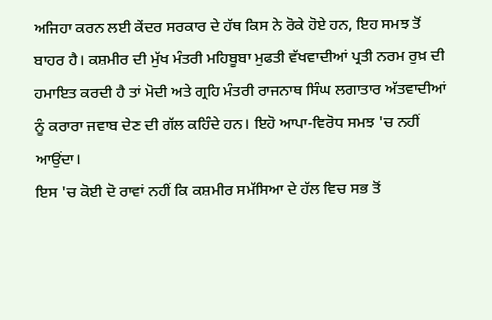ਅਜਿਹਾ ਕਰਨ ਲਈ ਕੇਂਦਰ ਸਰਕਾਰ ਦੇ ਹੱਥ ਕਿਸ ਨੇ ਰੋਕੇ ਹੋਏ ਹਨ, ਇਹ ਸਮਝ ਤੋਂ ਬਾਹਰ ਹੈ। ਕਸ਼ਮੀਰ ਦੀ ਮੁੱਖ ਮੰਤਰੀ ਮਹਿਬੂਬਾ ਮੁਫਤੀ ਵੱਖਵਾਦੀਆਂ ਪ੍ਰਤੀ ਨਰਮ ਰੁਖ਼ ਦੀ ਹਮਾਇਤ ਕਰਦੀ ਹੈ ਤਾਂ ਮੋਦੀ ਅਤੇ ਗ੍ਰਹਿ ਮੰਤਰੀ ਰਾਜਨਾਥ ਸਿੰਘ ਲਗਾਤਾਰ ਅੱਤਵਾਦੀਆਂ ਨੂੰ ਕਰਾਰਾ ਜਵਾਬ ਦੇਣ ਦੀ ਗੱਲ ਕਹਿੰਦੇ ਹਨ। ਇਹੋ ਆਪਾ-ਵਿਰੋਧ ਸਮਝ 'ਚ ਨਹੀਂ ਆਉਂਦਾ।
ਇਸ 'ਚ ਕੋਈ ਦੋ ਰਾਵਾਂ ਨਹੀਂ ਕਿ ਕਸ਼ਮੀਰ ਸਮੱਸਿਆ ਦੇ ਹੱਲ ਵਿਚ ਸਭ ਤੋਂ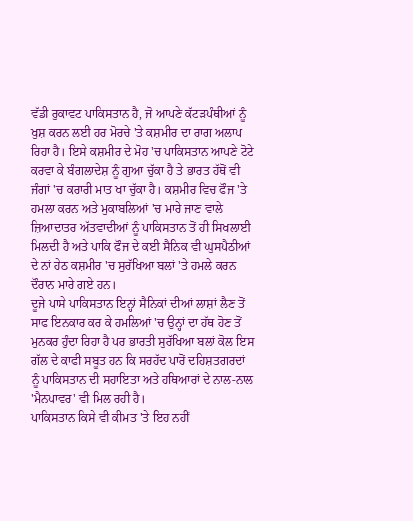ਵੱਡੀ ਰੁਕਾਵਟ ਪਾਕਿਸਤਾਨ ਹੈ, ਜੋ ਆਪਣੇ ਕੱਟੜਪੰਥੀਆਂ ਨੂੰ ਖੁਸ਼ ਕਰਨ ਲਈ ਹਰ ਮੋਰਚੇ 'ਤੇ ਕਸ਼ਮੀਰ ਦਾ ਰਾਗ ਅਲਾਪ ਰਿਹਾ ਹੈ। ਇਸੇ ਕਸ਼ਮੀਰ ਦੇ ਮੋਹ 'ਚ ਪਾਕਿਸਤਾਨ ਆਪਣੇ ਟੋਟੇ ਕਰਵਾ ਕੇ ਬੰਗਲਾਦੇਸ਼ ਨੂੰ ਗੁਆ ਚੁੱਕਾ ਹੈ ਤੇ ਭਾਰਤ ਹੱਥੋਂ ਵੀ ਜੰਗਾਂ 'ਚ ਕਰਾਰੀ ਮਾਤ ਖਾ ਚੁੱਕਾ ਹੈ। ਕਸ਼ਮੀਰ ਵਿਚ ਫੌਜ 'ਤੇ ਹਮਲਾ ਕਰਨ ਅਤੇ ਮੁਕਾਬਲਿਆਂ 'ਚ ਮਾਰੇ ਜਾਣ ਵਾਲੇ ਜ਼ਿਆਦਾਤਰ ਅੱਤਵਾਦੀਆਂ ਨੂੰ ਪਾਕਿਸਤਾਨ ਤੋਂ ਹੀ ਸਿਖਲਾਈ ਮਿਲਦੀ ਹੈ ਅਤੇ ਪਾਕਿ ਫੌਜ ਦੇ ਕਈ ਸੈਨਿਕ ਵੀ ਘੁਸਪੈਠੀਆਂ ਦੇ ਨਾਂ ਹੇਠ ਕਸ਼ਮੀਰ 'ਚ ਸੁਰੱਖਿਆ ਬਲਾਂ 'ਤੇ ਹਮਲੇ ਕਰਨ ਦੌਰਾਨ ਮਾਰੇ ਗਏ ਹਨ।
ਦੂਜੇ ਪਾਸੇ ਪਾਕਿਸਤਾਨ ਇਨ੍ਹਾਂ ਸੈਨਿਕਾਂ ਦੀਆਂ ਲਾਸ਼ਾਂ ਲੈਣ ਤੋਂ ਸਾਫ ਇਨਕਾਰ ਕਰ ਕੇ ਹਮਲਿਆਂ 'ਚ ਉਨ੍ਹਾਂ ਦਾ ਹੱਥ ਹੋਣ ਤੋਂ ਮੁਨਕਰ ਹੁੰਦਾ ਰਿਹਾ ਹੈ ਪਰ ਭਾਰਤੀ ਸੁਰੱਖਿਆ ਬਲਾਂ ਕੋਲ ਇਸ ਗੱਲ ਦੇ ਕਾਫੀ ਸਬੂਤ ਹਨ ਕਿ ਸਰਹੱਦ ਪਾਰੋਂ ਦਹਿਸ਼ਤਗਰਦਾਂ ਨੂੰ ਪਾਕਿਸਤਾਨ ਦੀ ਸਹਾਇਤਾ ਅਤੇ ਹਥਿਆਰਾਂ ਦੇ ਨਾਲ-ਨਾਲ 'ਮੈਨਪਾਵਰ' ਵੀ ਮਿਲ ਰਹੀ ਹੈ।
ਪਾਕਿਸਤਾਨ ਕਿਸੇ ਵੀ ਕੀਮਤ 'ਤੇ ਇਹ ਨਹੀਂ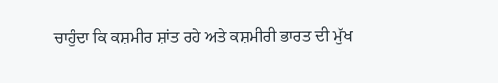ਚਾਹੁੰਦਾ ਕਿ ਕਸ਼ਮੀਰ ਸ਼ਾਂਤ ਰਹੇ ਅਤੇ ਕਸ਼ਮੀਰੀ ਭਾਰਤ ਦੀ ਮੁੱਖ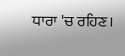ਧਾਰਾ 'ਚ ਰਹਿਣ।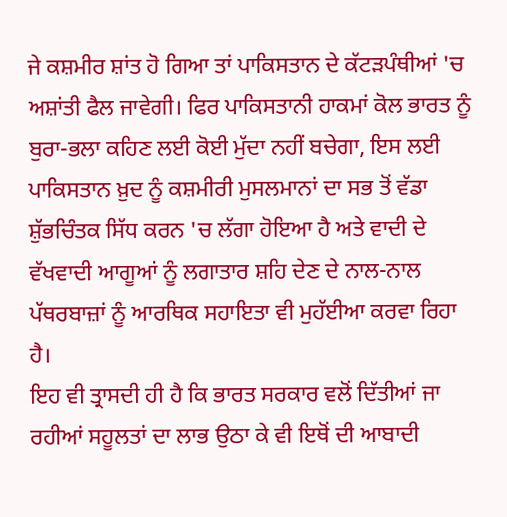ਜੇ ਕਸ਼ਮੀਰ ਸ਼ਾਂਤ ਹੋ ਗਿਆ ਤਾਂ ਪਾਕਿਸਤਾਨ ਦੇ ਕੱਟੜਪੰਥੀਆਂ 'ਚ ਅਸ਼ਾਂਤੀ ਫੈਲ ਜਾਵੇਗੀ। ਫਿਰ ਪਾਕਿਸਤਾਨੀ ਹਾਕਮਾਂ ਕੋਲ ਭਾਰਤ ਨੂੰ ਬੁਰਾ-ਭਲਾ ਕਹਿਣ ਲਈ ਕੋਈ ਮੁੱਦਾ ਨਹੀਂ ਬਚੇਗਾ, ਇਸ ਲਈ ਪਾਕਿਸਤਾਨ ਖ਼ੁਦ ਨੂੰ ਕਸ਼ਮੀਰੀ ਮੁਸਲਮਾਨਾਂ ਦਾ ਸਭ ਤੋਂ ਵੱਡਾ ਸ਼ੁੱਭਚਿੰਤਕ ਸਿੱਧ ਕਰਨ 'ਚ ਲੱਗਾ ਹੋਇਆ ਹੈ ਅਤੇ ਵਾਦੀ ਦੇ ਵੱਖਵਾਦੀ ਆਗੂਆਂ ਨੂੰ ਲਗਾਤਾਰ ਸ਼ਹਿ ਦੇਣ ਦੇ ਨਾਲ-ਨਾਲ ਪੱਥਰਬਾਜ਼ਾਂ ਨੂੰ ਆਰਥਿਕ ਸਹਾਇਤਾ ਵੀ ਮੁਹੱਈਆ ਕਰਵਾ ਰਿਹਾ ਹੈ।
ਇਹ ਵੀ ਤ੍ਰਾਸਦੀ ਹੀ ਹੈ ਕਿ ਭਾਰਤ ਸਰਕਾਰ ਵਲੋਂ ਦਿੱਤੀਆਂ ਜਾ ਰਹੀਆਂ ਸਹੂਲਤਾਂ ਦਾ ਲਾਭ ਉਠਾ ਕੇ ਵੀ ਇਥੋਂ ਦੀ ਆਬਾਦੀ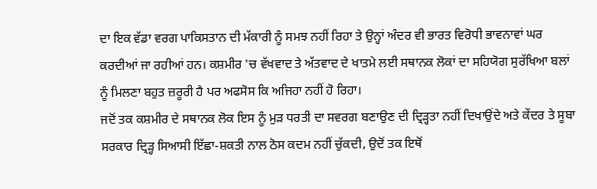ਦਾ ਇਕ ਵੱਡਾ ਵਰਗ ਪਾਕਿਸਤਾਨ ਦੀ ਮੱਕਾਰੀ ਨੂੰ ਸਮਝ ਨਹੀਂ ਰਿਹਾ ਤੇ ਉਨ੍ਹਾਂ ਅੰਦਰ ਵੀ ਭਾਰਤ ਵਿਰੋਧੀ ਭਾਵਨਾਵਾਂ ਘਰ ਕਰਦੀਆਂ ਜਾ ਰਹੀਆਂ ਹਨ। ਕਸ਼ਮੀਰ 'ਚ ਵੱਖਵਾਦ ਤੇ ਅੱਤਵਾਦ ਦੇ ਖਾਤਮੇ ਲਈ ਸਥਾਨਕ ਲੋਕਾਂ ਦਾ ਸਹਿਯੋਗ ਸੁਰੱਖਿਆ ਬਲਾਂ ਨੂੰ ਮਿਲਣਾ ਬਹੁਤ ਜ਼ਰੂਰੀ ਹੈ ਪਰ ਅਫਸੋਸ ਕਿ ਅਜਿਹਾ ਨਹੀਂ ਹੋ ਰਿਹਾ।
ਜਦੋਂ ਤਕ ਕਸ਼ਮੀਰ ਦੇ ਸਥਾਨਕ ਲੋਕ ਇਸ ਨੂੰ ਮੁੜ ਧਰਤੀ ਦਾ ਸਵਰਗ ਬਣਾਉਣ ਦੀ ਦ੍ਰਿੜ੍ਹਤਾ ਨਹੀਂ ਦਿਖਾਉਂਦੇ ਅਤੇ ਕੇਂਦਰ ਤੇ ਸੂਬਾ ਸਰਕਾਰ ਦ੍ਰਿੜ੍ਹ ਸਿਆਸੀ ਇੱਛਾ-ਸ਼ਕਤੀ ਨਾਲ ਠੋਸ ਕਦਮ ਨਹੀਂ ਚੁੱਕਦੀ, ਉਦੋਂ ਤਕ ਇਥੋਂ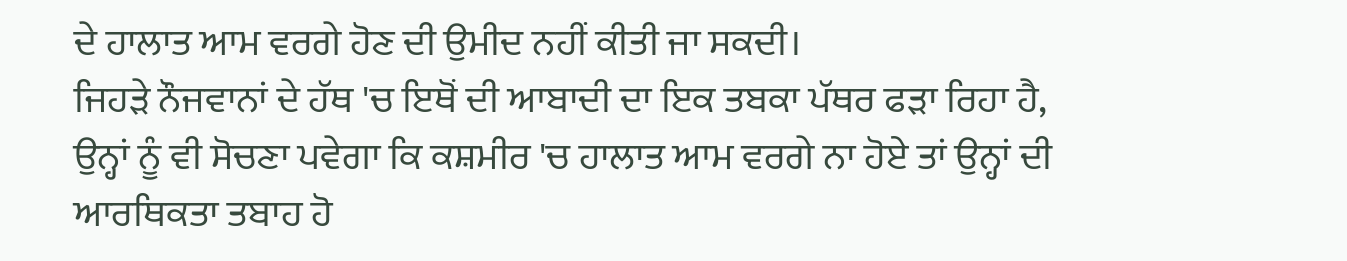ਦੇ ਹਾਲਾਤ ਆਮ ਵਰਗੇ ਹੋਣ ਦੀ ਉਮੀਦ ਨਹੀਂ ਕੀਤੀ ਜਾ ਸਕਦੀ।
ਜਿਹੜੇ ਨੌਜਵਾਨਾਂ ਦੇ ਹੱਥ 'ਚ ਇਥੋਂ ਦੀ ਆਬਾਦੀ ਦਾ ਇਕ ਤਬਕਾ ਪੱਥਰ ਫੜਾ ਰਿਹਾ ਹੈ, ਉਨ੍ਹਾਂ ਨੂੰ ਵੀ ਸੋਚਣਾ ਪਵੇਗਾ ਕਿ ਕਸ਼ਮੀਰ 'ਚ ਹਾਲਾਤ ਆਮ ਵਰਗੇ ਨਾ ਹੋਏ ਤਾਂ ਉਨ੍ਹਾਂ ਦੀ ਆਰਥਿਕਤਾ ਤਬਾਹ ਹੋ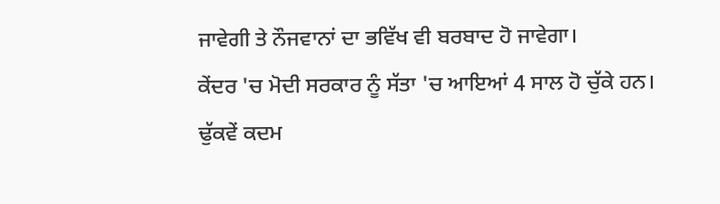ਜਾਵੇਗੀ ਤੇ ਨੌਜਵਾਨਾਂ ਦਾ ਭਵਿੱਖ ਵੀ ਬਰਬਾਦ ਹੋ ਜਾਵੇਗਾ।
ਕੇਂਦਰ 'ਚ ਮੋਦੀ ਸਰਕਾਰ ਨੂੰ ਸੱਤਾ 'ਚ ਆਇਆਂ 4 ਸਾਲ ਹੋ ਚੁੱਕੇ ਹਨ। ਢੁੱਕਵੇਂ ਕਦਮ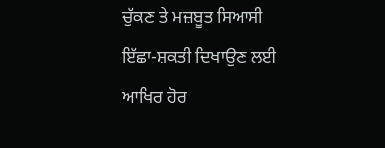ਚੁੱਕਣ ਤੇ ਮਜ਼ਬੂਤ ਸਿਆਸੀ ਇੱਛਾ-ਸ਼ਕਤੀ ਦਿਖਾਉਣ ਲਈ ਆਖਿਰ ਹੋਰ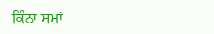ਕਿੰਨਾ ਸਮਾਂ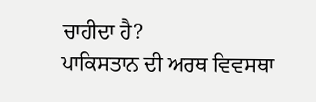ਚਾਹੀਦਾ ਹੈ?
ਪਾਕਿਸਤਾਨ ਦੀ ਅਰਥ ਵਿਵਸਥਾ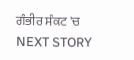ਗੰਭੀਰ ਸੰਕਟ 'ਚ
NEXT STORY